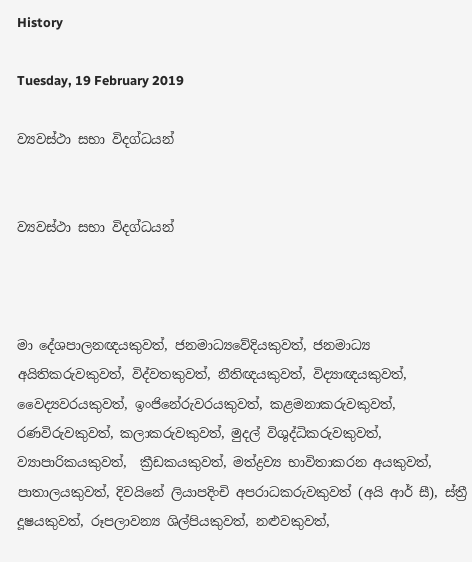History

Tuesday, 19 February 2019

ව්‍යවස්ථා සභා විදග්ධයන්


ව්‍යවස්ථා සභා විදග්ධයන්



මා දේශපාලනඥයකුවත්, ජනමාධ්‍යවේදියකුවත්, ජනමාධ්‍ය අයිතිකරුවකුවත්, විද්වතකුවත්, නීතිඥයකුවත්, විද්‍යාඥයකුවත්, වෛද්‍යවරයකුවත්, ඉංජිනේරුවරයකුවත්, කළමනාකරුවකුවත්, රණවිරුවකුවත්, කලාකරුවකුවත්, මුදල් විශුද්ධිකරුවකුවත්, ව්‍යාපාරිකයකුවත්,  ක්‍රීඩකයකුවත්, මත්ද්‍රව්‍ය භාවිතාකරන අයකුවත්, පාතාලයකුවත්, දිවයිනේ ලියාපදිංචි අපරාධකරුවකුවත් (අයි ආර් සී), ස්ත්‍රී දූෂයකුවත්, රූපලාවන්‍ය ශිල්පියකුවත්, නළුවකුවත්,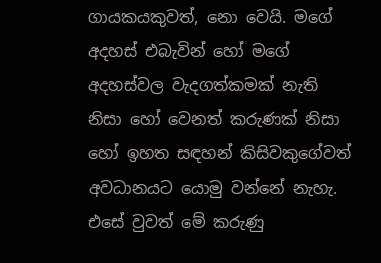ගායකයකුවත්, නො වෙයි. මගේ අදහස් එබැවින් හෝ මගේ අදහස්වල වැදගත්කමක් නැති නිසා හෝ වෙනත් කරුණක් නිසා හෝ ඉහත සඳහන් කිසිවකුගේවත් අවධානයට යොමු වන්නේ නැහැ. එසේ වුවත් මේ කරුණු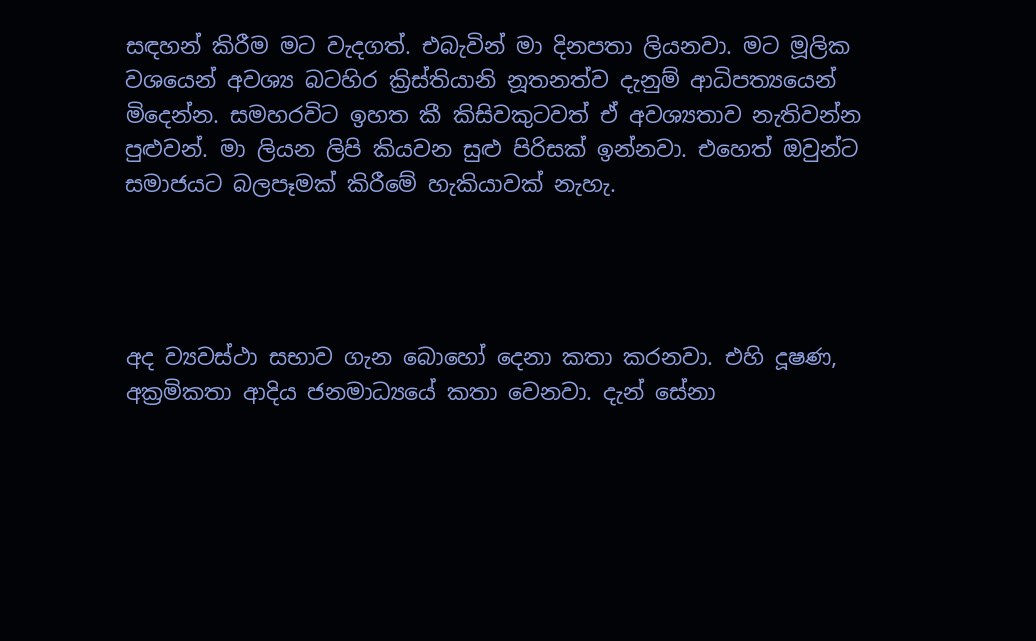සඳහන් කිරීම මට වැදගත්. එබැවින් මා දිනපතා ලියනවා. මට මූලික වශයෙන් අවශ්‍ය බටහිර ක්‍රිස්තියානි නූතනත්ව දැනුම් ආධිපත්‍යයෙන් මිදෙන්න. සමහරවිට ඉහත කී කිසිවකුටවත් ඒ අවශ්‍යතාව නැතිවන්න පුළුවන්. මා ලියන ලිපි කියවන සුළු පිරිසක් ඉන්නවා. එහෙත් ඔවුන්ට සමාජයට බලපෑමක් කිරීමේ හැකියාවක් නැහැ.




අද ව්‍යවස්ථා සභාව ගැන බොහෝ දෙනා කතා කරනවා. එහි දූෂණ, අක්‍රමිකතා ආදිය ජනමාධ්‍යයේ කතා වෙනවා. දැන් සේනා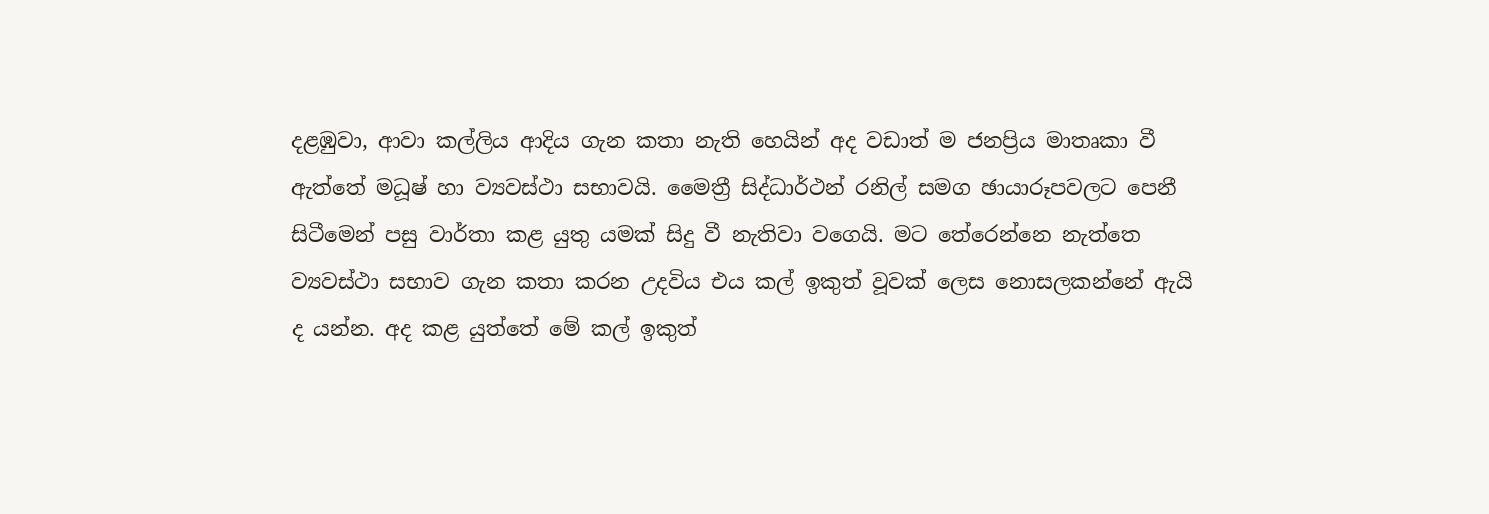දළඹුවා, ආවා කල්ලිය ආදිය ගැන කතා නැති හෙයින් අද වඩාත් ම ජනප්‍රිය මාතෘකා වී ඇත්තේ මධූෂ් හා ව්‍යවස්ථා සභාවයි. මෛත්‍රී සිද්ධාර්ථන් රනිල් සමග ඡායාරූපවලට පෙනී සිටීමෙන් පසු වාර්තා කළ යුතු යමක් සිදු වී නැතිවා වගෙයි. මට තේරෙන්නෙ නැත්තෙ ව්‍යවස්ථා සභාව ගැන කතා කරන උදවිය එය කල් ඉකුත් වූවක් ලෙස නොසලකන්නේ ඇයි ද යන්න. අද කළ යුත්තේ මේ කල් ඉකුත්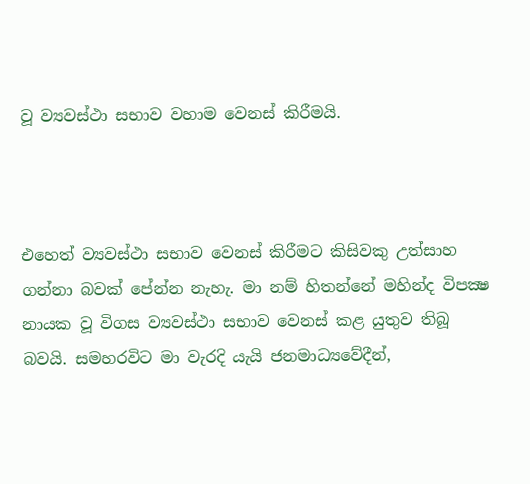වූ ව්‍යවස්ථා සභාව වහාම වෙනස් කිරීමයි.



එහෙත් ව්‍යවස්ථා සභාව වෙනස් කිරීමට කිසිවකු උත්සාහ ගන්නා බවක් පේන්න නැහැ. මා නම් හිතන්නේ මහින්ද විපක්‍ෂ නායක වූ විගස ව්‍යවස්ථා සභාව වෙනස් කළ යුතුව තිබූ බවයි. සමහරවිට මා වැරදි යැයි ජනමාධ්‍යවේදීන්,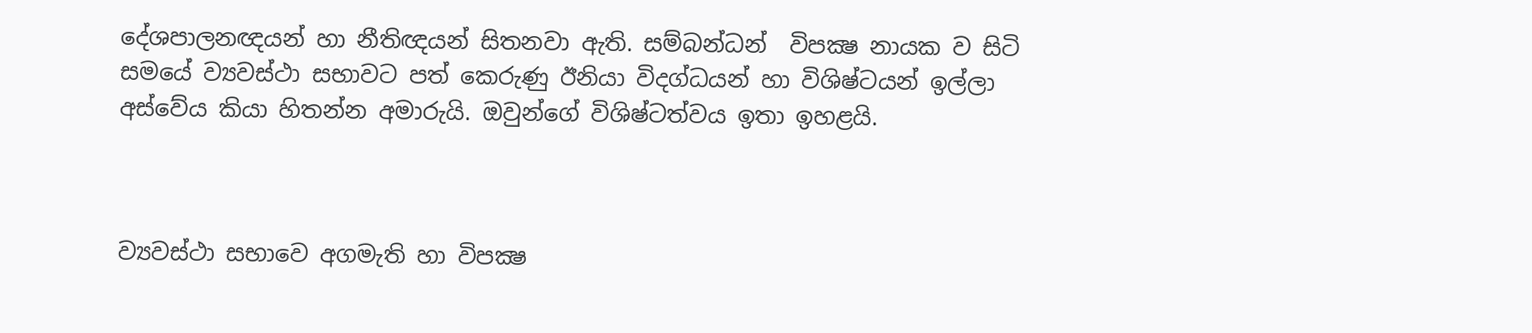දේශපාලනඥයන් හා නීතිඥයන් සිතනවා ඇති. සම්බන්ධන්  විපක්‍ෂ නායක ව සිටි සමයේ ව්‍යවස්ථා සභාවට පත් කෙරුණු ඊනියා විදග්ධයන් හා විශිෂ්ටයන් ඉල්ලා අස්වේය කියා හිතන්න අමාරුයි. ඔවුන්ගේ විශිෂ්ටත්වය ඉතා ඉහළයි.



ව්‍යවස්ථා සභාවෙ අගමැති හා විපක්‍ෂ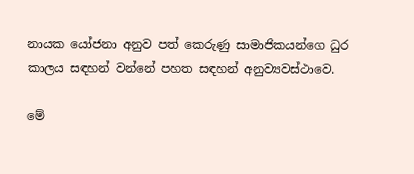නායක යෝජනා අනුව පත් කෙරුණු සාමාජිකයන්ගෙ ධුර කාලය සඳහන් වන්නේ පහත සඳහන් අනුව්‍යවස්ථාවෙ.

මේ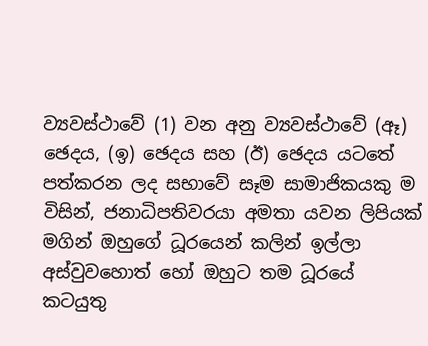ව්‍යවස්ථාවේ (1) වන අනු ව්‍යවස්ථාවේ (ඈ) ඡෙදය, (ඉ) ඡෙදය සහ (ඊ) ඡෙදය යටතේ පත්කරන ලද සභාවේ සෑම සාමාජිකයකු ම විසින්, ජනාධිපතිවරයා අමතා යවන ලිපියක් මගින් ඔහුගේ ධූරයෙන් කලින් ඉල්ලා අස්වුවහොත් හෝ ඔහුට තම ධූරයේ කටයුතු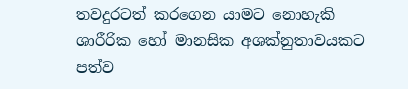තවදුරටත් කරගෙන යාමට නොහැකි ශාරීරික හෝ මානසික අශක්නුතාවයකට පත්ව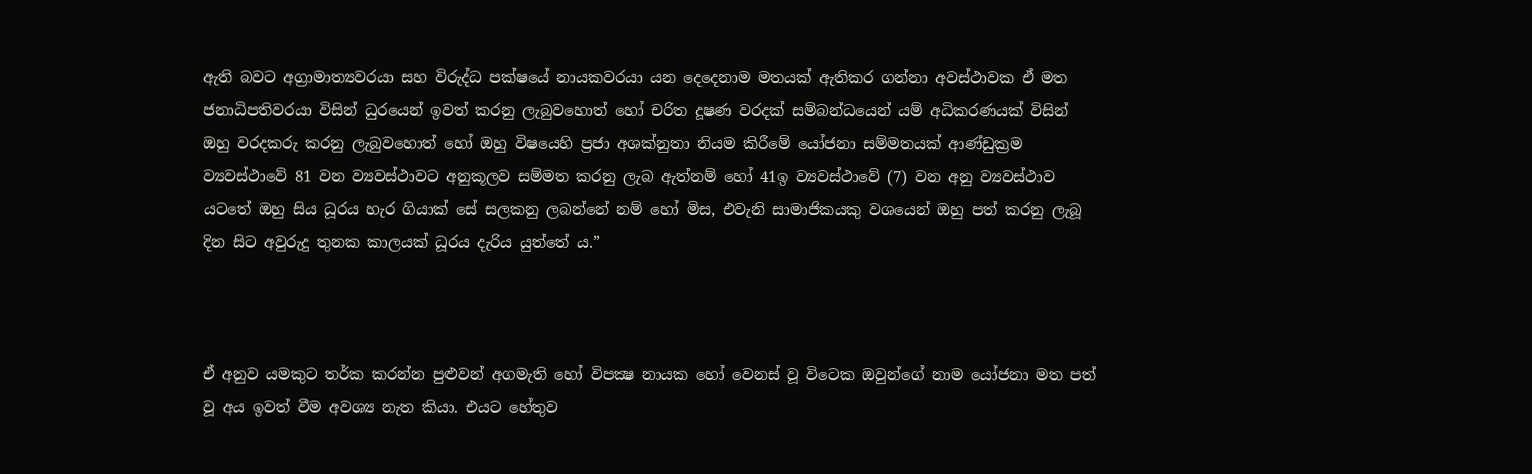ඇති බවට අග්‍රාමාත්‍යවරයා සහ විරුද්ධ පක්ෂයේ නායකවරයා යන දෙදෙනාම මතයක් ඇතිකර ගන්නා අවස්ථාවක ඒ මත ජනාධිපතිවරයා විසින් ධුරයෙන් ඉවත් කරනු ලැබුවහොත් හෝ චරිත දූෂණ වරදක් සම්බන්ධයෙන් යම් අධිකරණයක් විසින් ඔහු වරදකරු කරනු ලැබුවහොත් හෝ ඔහු විෂයෙහි ප්‍රජා අශක්නුතා නියම කිරීමේ යෝජනා සම්මතයක් ආණ්ඩුක්‍රම ව්‍යවස්ථාවේ 81 වන ව්‍යවස්ථාවට අනුකූලව සම්මත කරනු ලැබ ඇත්නම් හෝ 41ඉ ව්‍යවස්ථාවේ (7) වන අනු ව්‍යවස්ථාව යටතේ ඔහු සිය ධූරය හැර ගියාක් සේ සලකනු ලබන්නේ නම් හෝ මිස, එවැනි සාමාජිකයකු වශයෙන් ඔහු පත් කරනු ලැබූ දින සිට අවුරුදු තුනක කාලයක් ධූරය දැරිය යුත්තේ ය.”



ඒ අනුව යමකුට තර්ක කරන්න පුළුවන් අගමැති හෝ විපක්‍ෂ නායක හෝ වෙනස් වූ විටෙක ඔවුන්ගේ නාම යෝජනා මත පත් වූ අය ඉවත් වීම අවශ්‍ය නැත කියා. එයට හේතුව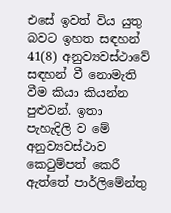එසේ ඉවත් විය යුතු බවට ඉහත සඳහන් 41(8) අනුව්‍යවස්ථාවේ සඳහන් වී නොමැති වීම කියා කියන්න පුළුවන්. ඉතා පැහැදිලි ව මේ අනුව්‍යවස්ථාව කෙටුම්පත් කෙරී ඇත්තේ පාර්ලිමේන්තු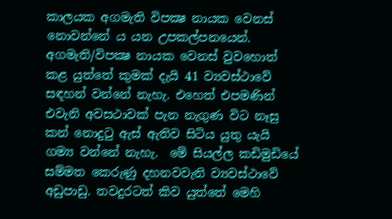කාලයක අගමැති විපක්‍ෂ නායක වෙනස් නොවන්නේ ය යන උපකල්පනයෙන්. අගමැති/විපක්‍ෂ නායක වෙනස් වුවහොත් කළ යුත්තේ කුමක් දැයි 41 ව්‍යවස්ථාවේ සඳහන් වන්නේ නැහැ. එහෙත් එපමණින් එවැනි අවසථාවක් පැන නැගුණ විට නෑසු කන් නොදුටු ඇස් ඇතිව සිටිය යුතු යැයි ගම්‍ය වන්නේ නැහැ.  මේ සියල්ල කඩිමුඩියේ සම්මත කෙරුණු දහනවවැනි ව්‍යවස්ථාවේ අඩුපාඩු. තවදුරටත් කිව යුත්තේ මෙහි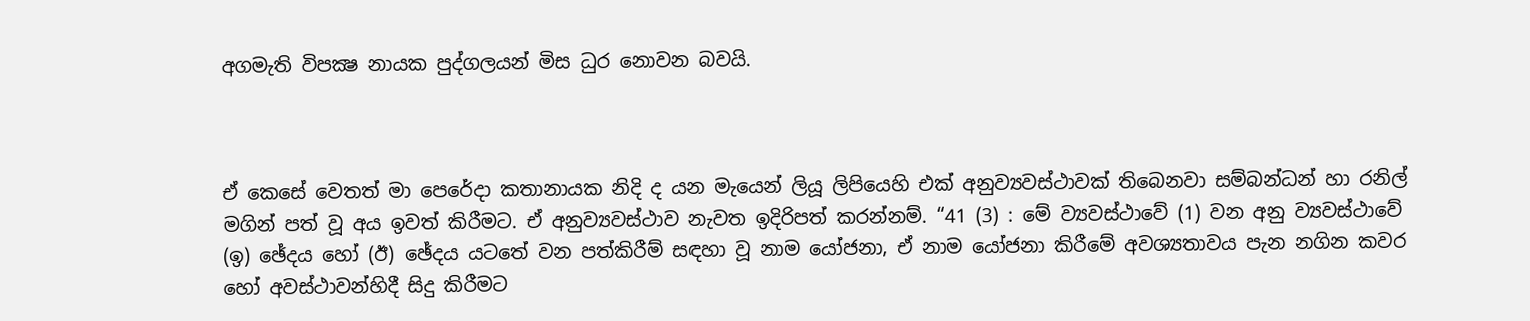අගමැති විපක්‍ෂ නායක පුද්ගලයන් මිස ධුර නොවන බවයි.



ඒ කෙසේ වෙතත් මා පෙරේදා කතානායක නිදි ද යන මැයෙන් ලියූ ලිපියෙහි එක් අනුව්‍යවස්ථාවක් තිබෙනවා සම්බන්ධන් හා රනිල් මගින් පත් වූ අය ඉවත් කිරීමට. ඒ අනුව්‍යවස්ථාව නැවත ඉදිරිපත් කරන්නම්. “41 (3) : මේ ව්‍යවස්ථාවේ (1) වන අනු ව්‍යවස්ථාවේ (ඉ) ඡේදය හෝ (ඊ) ඡේදය යටතේ වන පත්කිරීම් සඳහා වූ නාම යෝජනා, ඒ නාම යෝජනා කිරීමේ අවශ්‍යතාවය පැන නගින කවර හෝ අවස්ථාවන්හිදී සිදු කිරීමට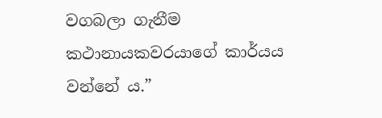වගබලා ගැනීම කථානායකවරයාගේ කාර්යය වන්නේ ය.”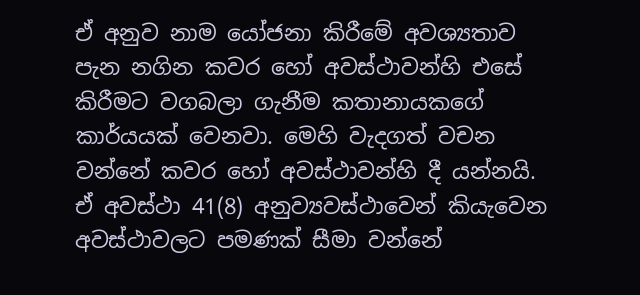ඒ අනුව නාම යෝජනා කිරීමේ අවශ්‍යතාව පැන නගින කවර හෝ අවස්ථාවන්හි එසේ කිරීමට වගබලා ගැනීම කතානායකගේ කාර්යයක් වෙනවා. මෙහි වැදගත් වචන වන්නේ කවර හෝ අවස්ථාවන්හි දී යන්නයි.  ඒ අවස්ථා 41(8) අනුව්‍යවස්ථාවෙන් කියැවෙන අවස්ථාවලට පමණක් සීමා වන්නේ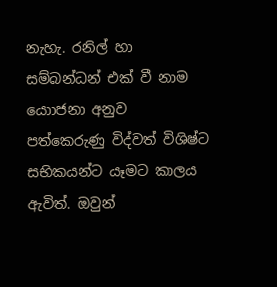නැහැ. රනිල් හා සම්බන්ධන් එක් වී නාම යොාජනා අනුව පත්කෙරුණු විද්වත් විශිෂ්ට සභිකයන්ට යෑමට කාලය ඇවිත්. ඔවුන්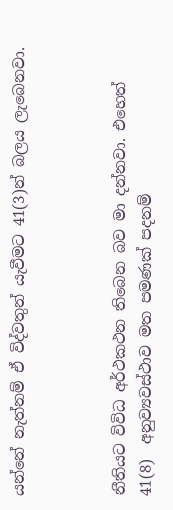යන්නේ නැත්නම් ඒ විද්වතුන් යැවීමට 41(3)න් බලය ලැබෙනවා.



නීතියට විවිධ අර්ථකථන තිබෙන බව මා දන්නවා. එහෙත් 41(8)  අනුව්‍යවස්ථාව මත පමණක් පදනම්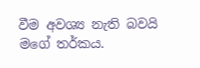වීම අවශ්‍ය නැති බවයි මගේ තර්කය.